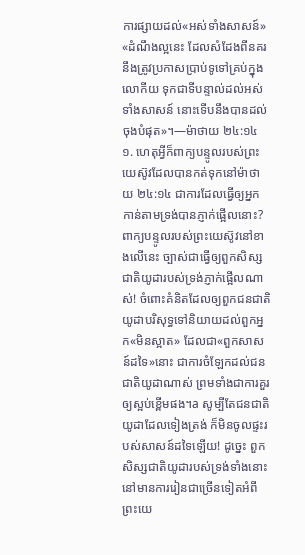ការផ្សាយដល់«អស់ទាំងសាសន៍»
«ដំណឹងល្អនេះ ដែលសំដែងពីនគរ នឹងត្រូវប្រកាសប្រាប់ទូទៅគ្រប់ក្នុងលោកីយ ទុកជាទីបន្ទាល់ដល់អស់ទាំងសាសន៍ នោះទើបនឹងបានដល់ចុងបំផុត»។—ម៉ាថាយ ២៤:១៤
១. ហេតុអ្វីក៏ពាក្យបន្ទូលរបស់ព្រះយេស៊ូវដែលបានកត់ទុកនៅម៉ាថាយ ២៤:១៤ ជាការដែលធ្វើឲ្យអ្នកកាន់តាមទ្រង់បានភ្ញាក់ផ្អើលនោះ?
ពាក្យបន្ទូលរបស់ព្រះយេស៊ូវនៅខាងលើនេះ ច្បាស់ជាធ្វើឲ្យពួកសិស្សជាតិយូដារបស់ទ្រង់ភ្ញាក់ផ្អើលណាស់! ចំពោះគំនិតដែលឲ្យពួកជនជាតិយូដាបរិសុទ្ធទៅនិយាយដល់ពួកអ្នក«មិនស្អាត» ដែលជា«ពួកសាសន៍ដទៃ»នោះ ជាការចំឡែកដល់ជនជាតិយូដាណាស់ ព្រមទាំងជាការគួរឲ្យស្អប់ខ្ពើមផង។a សូម្បីតែជនជាតិយូដាដែលទៀងត្រង់ ក៏មិនចូលផ្ទះរបស់សាសន៍ដទៃឡើយ! ដូច្នេះ ពួកសិស្សជាតិយូដារបស់ទ្រង់ទាំងនោះ នៅមានការរៀនជាច្រើនទៀតអំពីព្រះយេ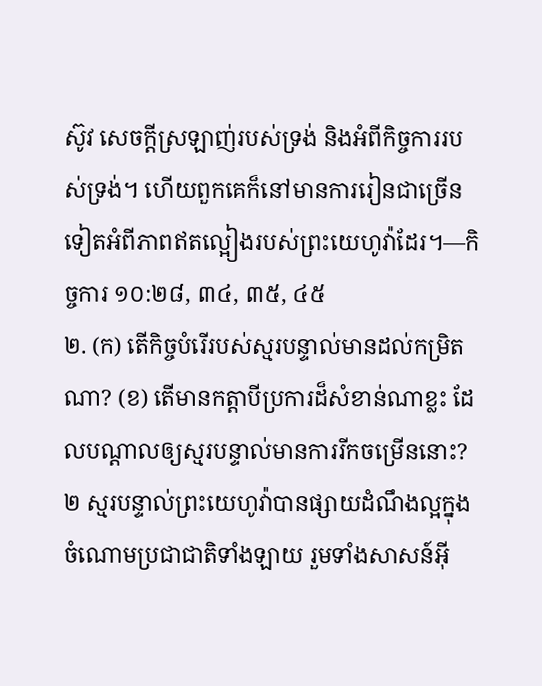ស៊ូវ សេចក្ដីស្រឡាញ់របស់ទ្រង់ និងអំពីកិច្ចការរបស់ទ្រង់។ ហើយពួកគេក៏នៅមានការរៀនជាច្រើនទៀតអំពីភាពឥតល្អៀងរបស់ព្រះយេហូវ៉ាដែរ។—កិច្ចការ ១០:២៨, ៣៤, ៣៥, ៤៥
២. (ក) តើកិច្ចបំរើរបស់ស្មរបន្ទាល់មានដល់កម្រិតណា? (ខ) តើមានកត្ដាបីប្រការដ៏សំខាន់ណាខ្លះ ដែលបណ្ដាលឲ្យស្មរបន្ទាល់មានការរីកចម្រើននោះ?
២ ស្មរបន្ទាល់ព្រះយេហូវ៉ាបានផ្សាយដំណឹងល្អក្នុងចំណោមប្រជាជាតិទាំងឡាយ រួមទាំងសាសន៍អ៊ី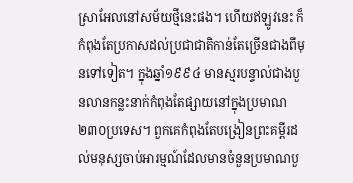ស្រាអែលនៅសម័យថ្មីនេះផង។ ហើយឥឡូវនេះ ក៏កំពុងតែប្រកាសដល់ប្រជាជាតិកាន់តែច្រើនជាងពីមុនទៅទៀត។ ក្នុងឆ្នាំ១៩៩៤ មានស្មរបន្ទាល់ជាងបួនលានកន្លះនាក់កំពុងតែផ្សាយនៅក្នុងប្រមាណ២៣០ប្រទេស។ ពួកគេកំពុងតែបង្រៀនព្រះគម្ពីរដល់មនុស្សចាប់អារម្មណ៍ដែលមានចំនួនប្រមាណបួ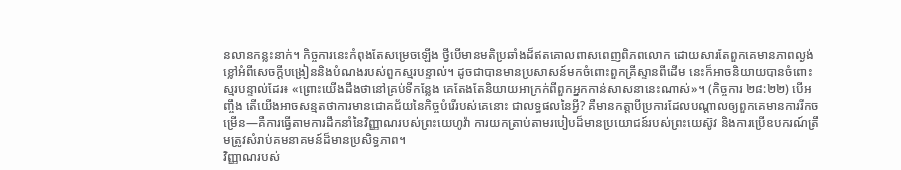នលានកន្លះនាក់។ កិច្ចការនេះកំពុងតែសម្រេចឡើង ថ្វីបើមានមតិប្រឆាំងដ៏ឥតគោលពាសពេញពិភពលោក ដោយសារតែពួកគេមានភាពល្ងង់ខ្លៅអំពីសេចក្ដីបង្រៀននិងបំណងរបស់ពួកស្មរបន្ទាល់។ ដូចជាបានមានប្រសាសន៍មកចំពោះពួកគ្រីស្ទានពីដើម នេះក៏អាចនិយាយបានចំពោះស្មរបន្ទាល់ដែរ៖ «ព្រោះយើងដឹងថានៅគ្រប់ទីកន្លែង គេតែងតែនិយាយអាក្រក់ពីពួកអ្នកកាន់សាសនានេះណាស់»។ (កិច្ចការ ២៨:២២) បើអញ្ចឹង តើយើងអាចសន្មតថាការមានជោគជ័យនៃកិច្ចបំរើរបស់គេនោះ ជាលទ្ធផលនៃអ្វី? គឺមានកត្ដាបីប្រការដែលបណ្ដាលឲ្យពួកគេមានការរីកចម្រើន—គឺការធ្វើតាមការដឹកនាំនៃវិញ្ញាណរបស់ព្រះយេហូវ៉ា ការយកត្រាប់តាមរបៀបដ៏មានប្រយោជន៍របស់ព្រះយេស៊ូវ និងការប្រើឧបករណ៍ត្រឹមត្រូវសំរាប់គមនាគមន៍ដ៏មានប្រសិទ្ធភាព។
វិញ្ញាណរបស់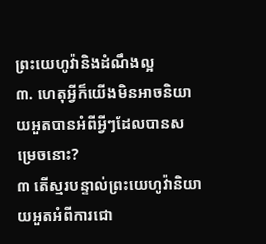ព្រះយេហូវ៉ានិងដំណឹងល្អ
៣. ហេតុអ្វីក៏យើងមិនអាចនិយាយអួតបានអំពីអ្វីៗដែលបានសម្រេចនោះ?
៣ តើស្មរបន្ទាល់ព្រះយេហូវ៉ានិយាយអួតអំពីការជោ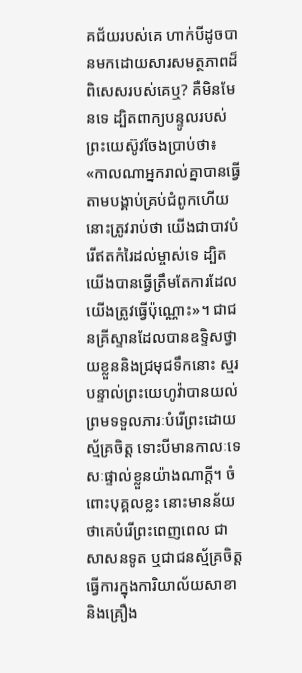គជ័យរបស់គេ ហាក់បីដូចបានមកដោយសារសមត្ថភាពដ៏ពិសេសរបស់គេឬ? គឺមិនមែនទេ ដ្បិតពាក្យបន្ទូលរបស់ព្រះយេស៊ូវចែងប្រាប់ថា៖ «កាលណាអ្នករាល់គ្នាបានធ្វើតាមបង្គាប់គ្រប់ជំពូកហើយ នោះត្រូវរាប់ថា យើងជាបាវបំរើឥតកំរៃដល់ម្ចាស់ទេ ដ្បិតយើងបានធ្វើត្រឹមតែការដែលយើងត្រូវធ្វើប៉ុណ្ណោះ»។ ជាជនគ្រីស្ទានដែលបានឧទ្ទិសថ្វាយខ្លួននិងជ្រមុជទឹកនោះ ស្មរបន្ទាល់ព្រះយេហូវ៉ាបានយល់ព្រមទទួលភារៈបំរើព្រះដោយស្ម័គ្រចិត្ត ទោះបីមានកាលៈទេសៈផ្ទាល់ខ្លួនយ៉ាងណាក្ដី។ ចំពោះបុគ្គលខ្លះ នោះមានន័យថាគេបំរើព្រះពេញពេល ជាសាសនទូត ឬជាជនស្ម័គ្រចិត្តធ្វើការក្នុងការិយាល័យសាខានិងគ្រឿង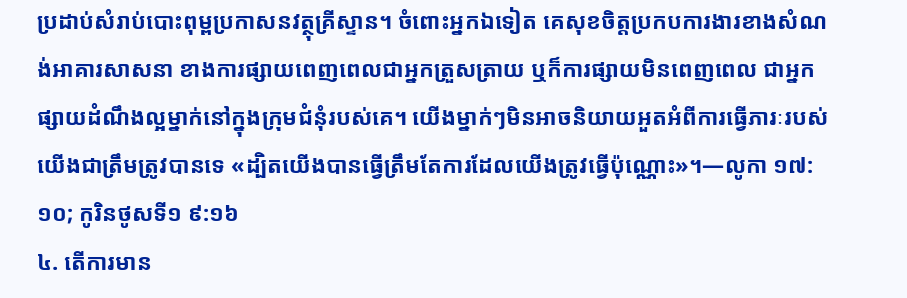ប្រដាប់សំរាប់បោះពុម្ពប្រកាសនវត្ថុគ្រីស្ទាន។ ចំពោះអ្នកឯទៀត គេសុខចិត្តប្រកបការងារខាងសំណង់អាគារសាសនា ខាងការផ្សាយពេញពេលជាអ្នកត្រួសត្រាយ ឬក៏ការផ្សាយមិនពេញពេល ជាអ្នកផ្សាយដំណឹងល្អម្នាក់នៅក្នុងក្រុមជំនុំរបស់គេ។ យើងម្នាក់ៗមិនអាចនិយាយអួតអំពីការធ្វើភារៈរបស់យើងជាត្រឹមត្រូវបានទេ «ដ្បិតយើងបានធ្វើត្រឹមតែការដែលយើងត្រូវធ្វើប៉ុណ្ណោះ»។—លូកា ១៧:១០; កូរិនថូសទី១ ៩:១៦
៤. តើការមាន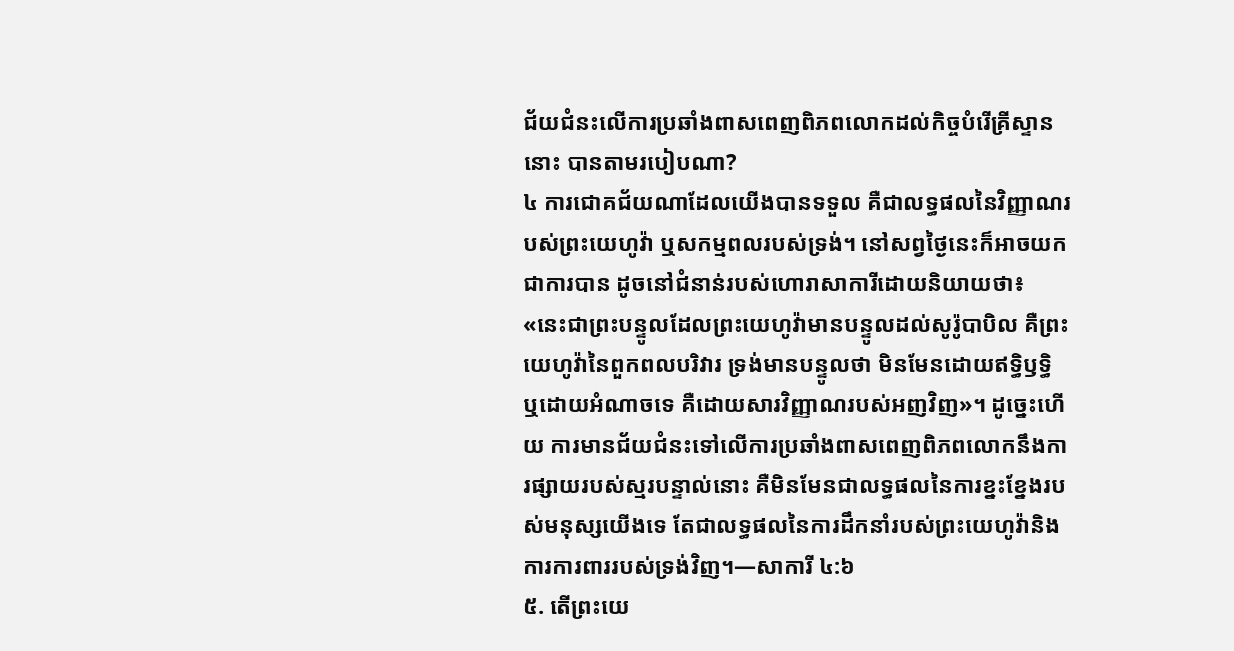ជ័យជំនះលើការប្រឆាំងពាសពេញពិភពលោកដល់កិច្ចបំរើគ្រីស្ទាននោះ បានតាមរបៀបណា?
៤ ការជោគជ័យណាដែលយើងបានទទួល គឺជាលទ្ធផលនៃវិញ្ញាណរបស់ព្រះយេហូវ៉ា ឬសកម្មពលរបស់ទ្រង់។ នៅសព្វថ្ងៃនេះក៏អាចយកជាការបាន ដូចនៅជំនាន់របស់ហោរាសាការីដោយនិយាយថា៖ «នេះជាព្រះបន្ទូលដែលព្រះយេហូវ៉ាមានបន្ទូលដល់សូរ៉ូបាបិល គឺព្រះយេហូវ៉ានៃពួកពលបរិវារ ទ្រង់មានបន្ទូលថា មិនមែនដោយឥទ្ធិឫទ្ធិ ឬដោយអំណាចទេ គឺដោយសារវិញ្ញាណរបស់អញវិញ»។ ដូច្នេះហើយ ការមានជ័យជំនះទៅលើការប្រឆាំងពាសពេញពិភពលោកនឹងការផ្សាយរបស់ស្មរបន្ទាល់នោះ គឺមិនមែនជាលទ្ធផលនៃការខ្នះខ្នែងរបស់មនុស្សយើងទេ តែជាលទ្ធផលនៃការដឹកនាំរបស់ព្រះយេហូវ៉ានិងការការពាររបស់ទ្រង់វិញ។—សាការី ៤:៦
៥. តើព្រះយេ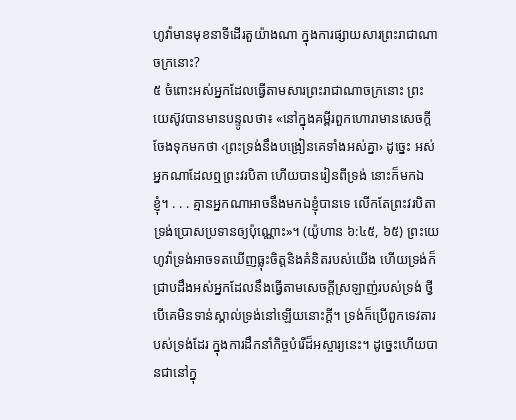ហូវ៉ាមានមុខនាទីដើរតួយ៉ាងណា ក្នុងការផ្សាយសារព្រះរាជាណាចក្រនោះ?
៥ ចំពោះអស់អ្នកដែលធ្វើតាមសារព្រះរាជាណាចក្រនោះ ព្រះយេស៊ូវបានមានបន្ទូលថា៖ «នៅក្នុងគម្ពីរពួកហោរាមានសេចក្ដីចែងទុកមកថា ‹ព្រះទ្រង់នឹងបង្រៀនគេទាំងអស់គ្នា› ដូច្នេះ អស់អ្នកណាដែលឮព្រះវរបិតា ហើយបានរៀនពីទ្រង់ នោះក៏មកឯខ្ញុំ។ . . . គ្មានអ្នកណាអាចនឹងមកឯខ្ញុំបានទេ លើកតែព្រះវរបិតាទ្រង់ប្រោសប្រទានឲ្យប៉ុណ្ណោះ»។ (យ៉ូហាន ៦:៤៥, ៦៥) ព្រះយេហូវ៉ាទ្រង់អាចទតឃើញធ្លុះចិត្តនិងគំនិតរបស់យើង ហើយទ្រង់ក៏ជ្រាបដឹងអស់អ្នកដែលនឹងធ្វើតាមសេចក្ដីស្រឡាញ់របស់ទ្រង់ ថ្វីបើគេមិនទាន់ស្គាល់ទ្រង់នៅឡើយនោះក្ដី។ ទ្រង់ក៏ប្រើពួកទេវតារបស់ទ្រង់ដែរ ក្នុងការដឹកនាំកិច្ចបំរើដ៏អស្ចារ្យនេះ។ ដូច្នេះហើយបានជានៅក្នុ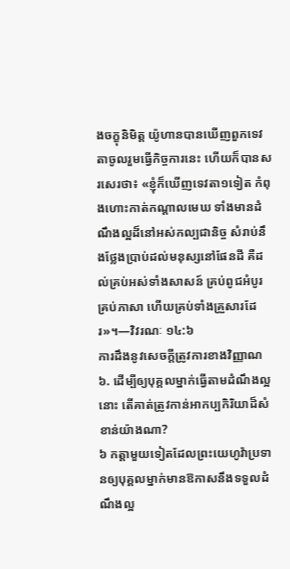ងចក្ខុនិមិត្ត យ៉ូហានបានឃើញពួកទេវតាចូលរួមធ្វើកិច្ចការនេះ ហើយក៏បានសរសេរថា៖ «ខ្ញុំក៏ឃើញទេវតា១ទៀត កំពុងហោះកាត់កណ្ដាលមេឃ ទាំងមានដំណឹងល្អដ៏នៅអស់កល្បជានិច្ច សំរាប់នឹងថ្លែងប្រាប់ដល់មនុស្សនៅផែនដី គឺដល់គ្រប់អស់ទាំងសាសន៍ គ្រប់ពូជអំបូរ គ្រប់ភាសា ហើយគ្រប់ទាំងគ្រួសារដែរ»។—វិវរណៈ ១៤:៦
ការដឹងនូវសេចក្ដីត្រូវការខាងវិញ្ញាណ
៦. ដើម្បីឲ្យបុគ្គលម្នាក់ធ្វើតាមដំណឹងល្អនោះ តើគាត់ត្រូវកាន់អាកប្បកិរិយាដ៏សំខាន់យ៉ាងណា?
៦ កត្ដាមួយទៀតដែលព្រះយេហូវ៉ាប្រទានឲ្យបុគ្គលម្នាក់មានឱកាសនឹងទទួលដំណឹងល្អ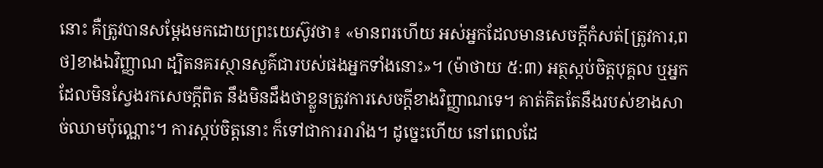នោះ គឺត្រូវបានសម្ដែងមកដោយព្រះយេស៊ូវថា៖ «មានពរហើយ អស់អ្នកដែលមានសេចក្ដីកំសត់[ត្រូវការ,ពថ]ខាងឯវិញ្ញាណ ដ្បិតនគរស្ថានសួគ៌ជារបស់ផងអ្នកទាំងនោះ»។ (ម៉ាថាយ ៥:៣) អត្ថស្កប់ចិត្តបុគ្គល ឬអ្នកដែលមិនស្វែងរកសេចក្ដីពិត នឹងមិនដឹងថាខ្លួនត្រូវការសេចក្ដីខាងវិញ្ញាណទេ។ គាត់គិតតែនឹងរបស់ខាងសាច់ឈាមប៉ុណ្ណោះ។ ការស្កប់ចិត្តនោះ ក៏ទៅជាការរារាំង។ ដូច្នេះហើយ នៅពេលដែ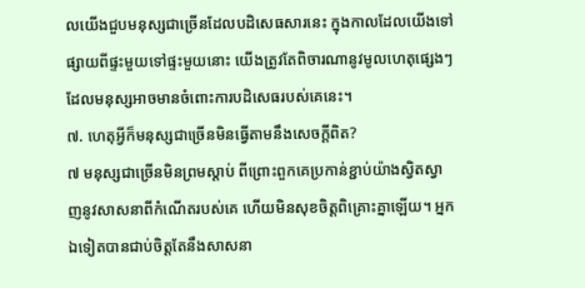លយើងជួបមនុស្សជាច្រើនដែលបដិសេធសារនេះ ក្នុងកាលដែលយើងទៅផ្សាយពីផ្ទះមួយទៅផ្ទះមួយនោះ យើងត្រូវតែពិចារណានូវមូលហេតុផ្សេងៗ ដែលមនុស្សអាចមានចំពោះការបដិសេធរបស់គេនេះ។
៧. ហេតុអ្វីក៏មនុស្សជាច្រើនមិនធ្វើតាមនឹងសេចក្ដីពិត?
៧ មនុស្សជាច្រើនមិនព្រមស្ដាប់ ពីព្រោះពួកគេប្រកាន់ខ្ជាប់យ៉ាងស្វិតស្វាញនូវសាសនាពីកំណើតរបស់គេ ហើយមិនសុខចិត្តពិគ្រោះគ្នាឡើយ។ អ្នកឯទៀតបានជាប់ចិត្តតែនឹងសាសនា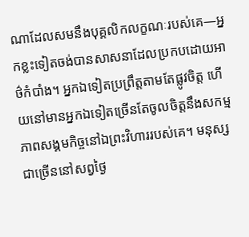ណាដែលសមនឹងបុគ្គលិកលក្ខណៈរបស់គេ—អ្នកខ្លះទៀតចង់បានសាសនាដែលប្រកបដោយអាថ៌កំបាំង។ អ្នកឯទៀតប្រព្រឹត្តតាមតែផ្លូវចិត្ត ហើយនៅមានអ្នកឯទៀតច្រើនតែចូលចិត្តនឹងសកម្មភាពសង្គមកិច្ចនៅឯព្រះវិហាររបស់គេ។ មនុស្សជាច្រើននៅសព្វថ្ងៃ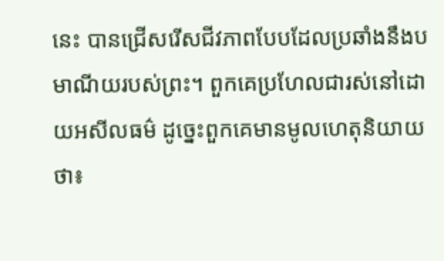នេះ បានជ្រើសរើសជីវភាពបែបដែលប្រឆាំងនឹងបមាណីយរបស់ព្រះ។ ពួកគេប្រហែលជារស់នៅដោយអសីលធម៌ ដូច្នេះពួកគេមានមូលហេតុនិយាយថា៖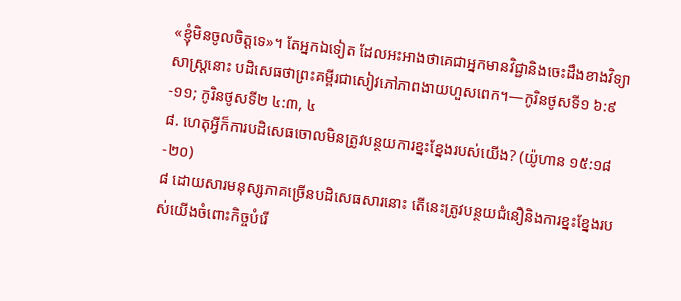«ខ្ញុំមិនចូលចិត្តទេ»។ តែអ្នកឯទៀត ដែលអះអាងថាគេជាអ្នកមានវិជ្ជានិងចេះដឹងខាងវិទ្យាសាស្ត្រនោះ បដិសេធថាព្រះគម្ពីរជាសៀវភៅភាពងាយហួសពេក។—កូរិនថូសទី១ ៦:៩-១១; កូរិនថូសទី២ ៤:៣, ៤
៨. ហេតុអ្វីក៏ការបដិសេធចោលមិនត្រូវបន្ថយការខ្នះខ្នែងរបស់យើង? (យ៉ូហាន ១៥:១៨-២០)
៨ ដោយសារមនុស្សភាគច្រើនបដិសេធសារនោះ តើនេះត្រូវបន្ថយជំនឿនិងការខ្នះខ្នែងរបស់យើងចំពោះកិច្ចបំរើ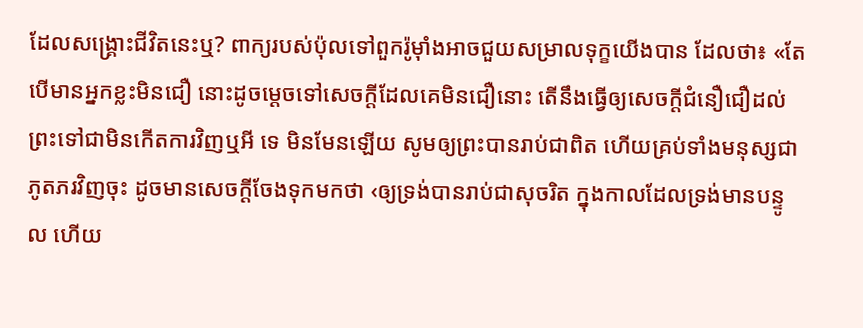ដែលសង្គ្រោះជីវិតនេះឬ? ពាក្យរបស់ប៉ុលទៅពួករ៉ូម៉ាំងអាចជួយសម្រាលទុក្ខយើងបាន ដែលថា៖ «តែបើមានអ្នកខ្លះមិនជឿ នោះដូចម្ដេចទៅសេចក្ដីដែលគេមិនជឿនោះ តើនឹងធ្វើឲ្យសេចក្ដីជំនឿជឿដល់ព្រះទៅជាមិនកើតការវិញឬអី ទេ មិនមែនឡើយ សូមឲ្យព្រះបានរាប់ជាពិត ហើយគ្រប់ទាំងមនុស្សជាភូតភរវិញចុះ ដូចមានសេចក្ដីចែងទុកមកថា ‹ឲ្យទ្រង់បានរាប់ជាសុចរិត ក្នុងកាលដែលទ្រង់មានបន្ទូល ហើយ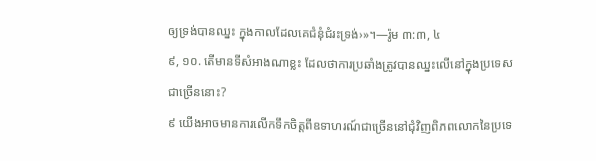ឲ្យទ្រង់បានឈ្នះ ក្នុងកាលដែលគេជំនុំជំរះទ្រង់›»។—រ៉ូម ៣:៣, ៤
៩, ១០. តើមានទីសំអាងណាខ្លះ ដែលថាការប្រឆាំងត្រូវបានឈ្នះលើនៅក្នុងប្រទេសជាច្រើននោះ?
៩ យើងអាចមានការលើកទឹកចិត្តពីឧទាហរណ៍ជាច្រើននៅជុំវិញពិភពលោកនៃប្រទេ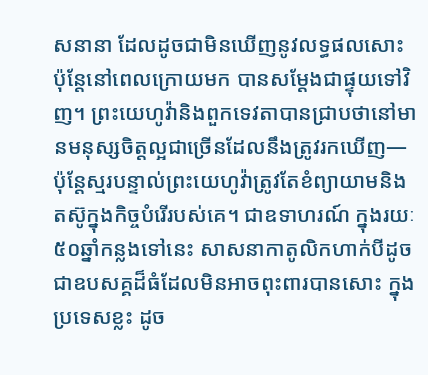សនានា ដែលដូចជាមិនឃើញនូវលទ្ធផលសោះ ប៉ុន្តែនៅពេលក្រោយមក បានសម្ដែងជាផ្ទុយទៅវិញ។ ព្រះយេហូវ៉ានិងពួកទេវតាបានជ្រាបថានៅមានមនុស្សចិត្តល្អជាច្រើនដែលនឹងត្រូវរកឃើញ—ប៉ុន្តែស្មរបន្ទាល់ព្រះយេហូវ៉ាត្រូវតែខំព្យាយាមនិងតស៊ូក្នុងកិច្ចបំរើរបស់គេ។ ជាឧទាហរណ៍ ក្នុងរយៈ៥០ឆ្នាំកន្លងទៅនេះ សាសនាកាតូលិកហាក់បីដូចជាឧបសគ្គដ៏ធំដែលមិនអាចពុះពារបានសោះ ក្នុងប្រទេសខ្លះ ដូច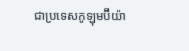ជាប្រទេសកូឡុមប៊ីយ៉ា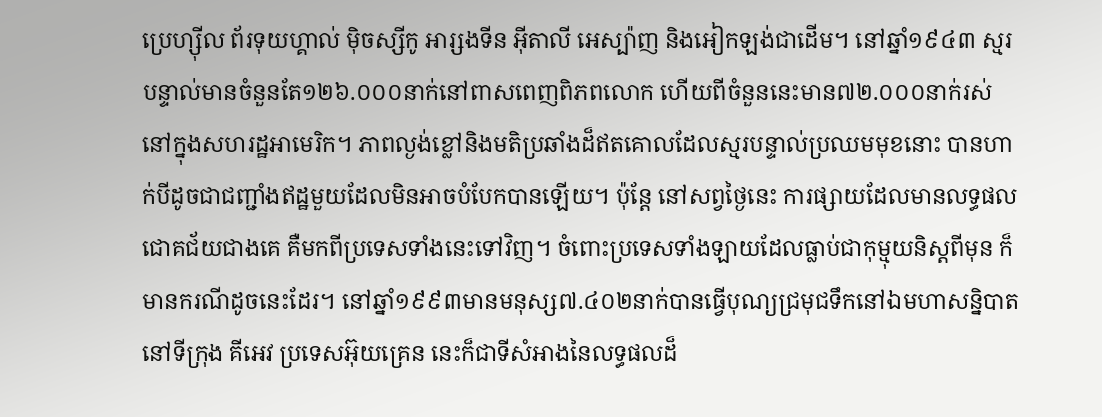ប្រេហ្ស៊ីល ព័រទុយហ្គាល់ ម៉ិចស្សីកូ អារ្សងទីន អ៊ីតាលី អេស្ប៉ាញ និងអៀកឡង់ជាដើម។ នៅឆ្នាំ១៩៤៣ ស្មរបន្ទាល់មានចំនួនតែ១២៦.០០០នាក់នៅពាសពេញពិភពលោក ហើយពីចំនួននេះមាន៧២.០០០នាក់រស់នៅក្នុងសហរដ្ឋអាមេរិក។ ភាពល្ងង់ខ្លៅនិងមតិប្រឆាំងដ៏ឥតគោលដែលស្មរបន្ទាល់ប្រឈមមុខនោះ បានហាក់បីដូចជាជញ្ជាំងឥដ្ឋមួយដែលមិនអាចបំបែកបានឡើយ។ ប៉ុន្តែ នៅសព្វថ្ងៃនេះ ការផ្សាយដែលមានលទ្ធផលជោគជ័យជាងគេ គឺមកពីប្រទេសទាំងនេះទៅវិញ។ ចំពោះប្រទេសទាំងឡាយដែលធ្លាប់ជាកុម្មុយនិស្តពីមុន ក៏មានករណីដូចនេះដែរ។ នៅឆ្នាំ១៩៩៣មានមនុស្ស៧.៤០២នាក់បានធ្វើបុណ្យជ្រមុជទឹកនៅឯមហាសន្និបាតនៅទីក្រុង គីអេវ ប្រទេសអ៊ុយគ្រេន នេះក៏ជាទីសំអាងនៃលទ្ធផលដ៏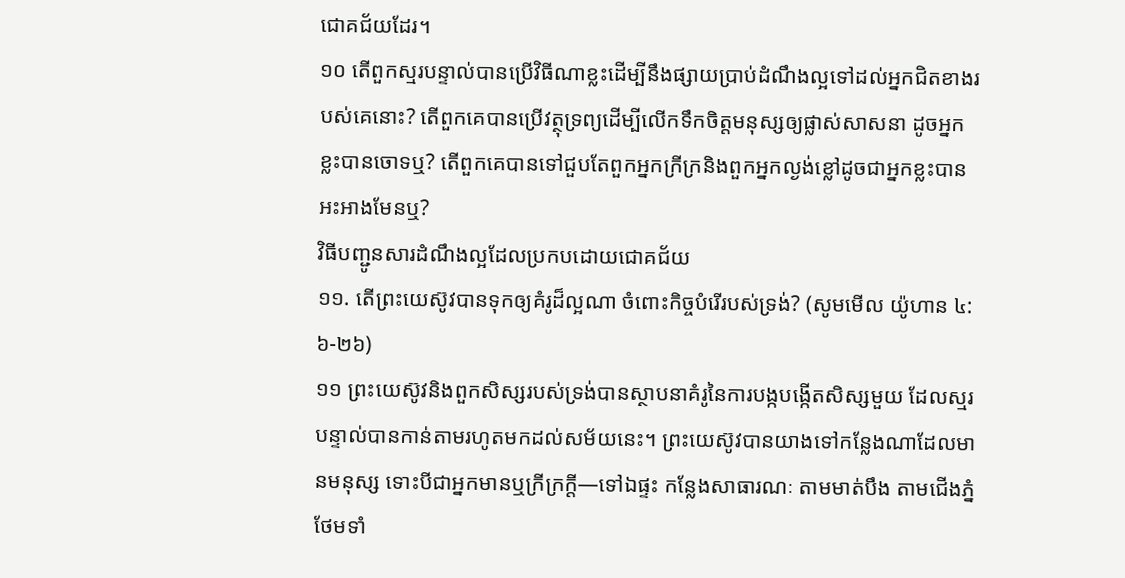ជោគជ័យដែរ។
១០ តើពួកស្មរបន្ទាល់បានប្រើវិធីណាខ្លះដើម្បីនឹងផ្សាយប្រាប់ដំណឹងល្អទៅដល់អ្នកជិតខាងរបស់គេនោះ? តើពួកគេបានប្រើវត្ថុទ្រព្យដើម្បីលើកទឹកចិត្តមនុស្សឲ្យផ្លាស់សាសនា ដូចអ្នកខ្លះបានចោទឬ? តើពួកគេបានទៅជួបតែពួកអ្នកក្រីក្រនិងពួកអ្នកល្ងង់ខ្លៅដូចជាអ្នកខ្លះបានអះអាងមែនឬ?
វិធីបញ្ជូនសារដំណឹងល្អដែលប្រកបដោយជោគជ័យ
១១. តើព្រះយេស៊ូវបានទុកឲ្យគំរូដ៏ល្អណា ចំពោះកិច្ចបំរើរបស់ទ្រង់? (សូមមើល យ៉ូហាន ៤:៦-២៦)
១១ ព្រះយេស៊ូវនិងពួកសិស្សរបស់ទ្រង់បានស្ថាបនាគំរូនៃការបង្កបង្កើតសិស្សមួយ ដែលស្មរបន្ទាល់បានកាន់តាមរហូតមកដល់សម័យនេះ។ ព្រះយេស៊ូវបានយាងទៅកន្លែងណាដែលមានមនុស្ស ទោះបីជាអ្នកមានឬក្រីក្រក្ដី—ទៅឯផ្ទះ កន្លែងសាធារណៈ តាមមាត់បឹង តាមជើងភ្នំ ថែមទាំ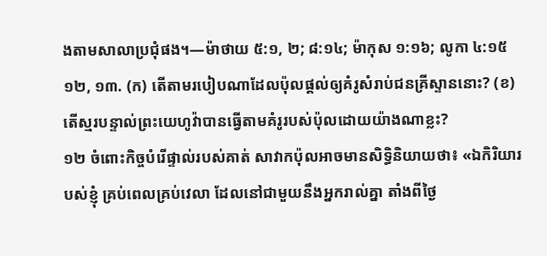ងតាមសាលាប្រជុំផង។—ម៉ាថាយ ៥:១, ២; ៨:១៤; ម៉ាកុស ១:១៦; លូកា ៤:១៥
១២, ១៣. (ក) តើតាមរបៀបណាដែលប៉ុលផ្ដល់ឲ្យគំរូសំរាប់ជនគ្រីស្ទាននោះ? (ខ) តើស្មរបន្ទាល់ព្រះយេហូវ៉ាបានធ្វើតាមគំរូរបស់ប៉ុលដោយយ៉ាងណាខ្លះ?
១២ ចំពោះកិច្ចបំរើផ្ទាល់របស់គាត់ សាវាកប៉ុលអាចមានសិទ្ធិនិយាយថា៖ «ឯកិរិយារបស់ខ្ញុំ គ្រប់ពេលគ្រប់វេលា ដែលនៅជាមួយនឹងអ្នករាល់គ្នា តាំងពីថ្ងៃ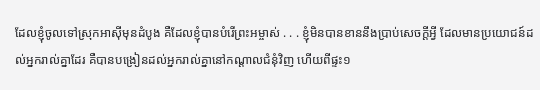ដែលខ្ញុំចូលទៅស្រុកអាស៊ីមុនដំបូង គឺដែលខ្ញុំបានបំរើព្រះអម្ចាស់ . . . ខ្ញុំមិនបានខាននឹងប្រាប់សេចក្ដីអ្វី ដែលមានប្រយោជន៍ដល់អ្នករាល់គ្នាដែរ គឺបានបង្រៀនដល់អ្នករាល់គ្នានៅកណ្ដាលជំនុំវិញ ហើយពីផ្ទះ១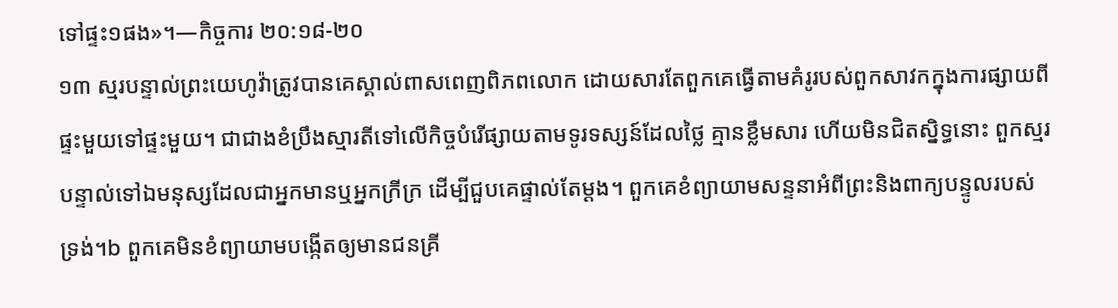ទៅផ្ទះ១ផង»។—កិច្ចការ ២០:១៨-២០
១៣ ស្មរបន្ទាល់ព្រះយេហូវ៉ាត្រូវបានគេស្គាល់ពាសពេញពិភពលោក ដោយសារតែពួកគេធ្វើតាមគំរូរបស់ពួកសាវកក្នុងការផ្សាយពីផ្ទះមួយទៅផ្ទះមួយ។ ជាជាងខំប្រឹងស្មារតីទៅលើកិច្ចបំរើផ្សាយតាមទូរទស្សន៍ដែលថ្លៃ គ្មានខ្លឹមសារ ហើយមិនជិតស្និទ្ធនោះ ពួកស្មរបន្ទាល់ទៅឯមនុស្សដែលជាអ្នកមានឬអ្នកក្រីក្រ ដើម្បីជួបគេផ្ទាល់តែម្ដង។ ពួកគេខំព្យាយាមសន្ទនាអំពីព្រះនិងពាក្យបន្ទូលរបស់ទ្រង់។b ពួកគេមិនខំព្យាយាមបង្កើតឲ្យមានជនគ្រី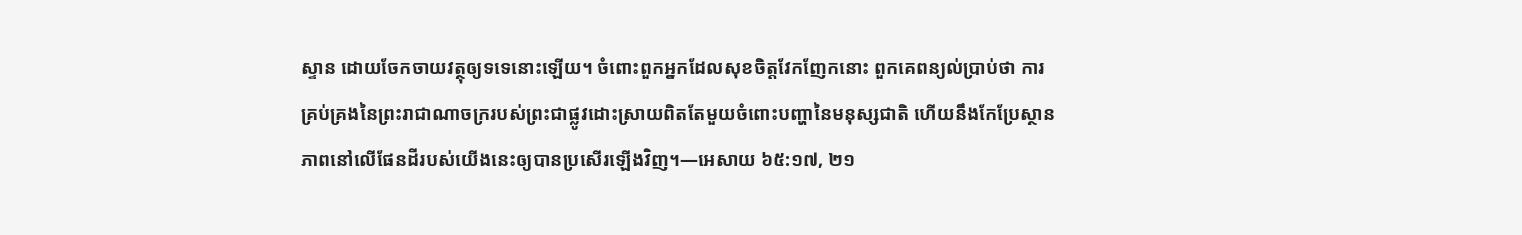ស្ទាន ដោយចែកចាយវត្ថុឲ្យទទេនោះឡើយ។ ចំពោះពួកអ្នកដែលសុខចិត្តវែកញែកនោះ ពួកគេពន្យល់ប្រាប់ថា ការគ្រប់គ្រងនៃព្រះរាជាណាចក្ររបស់ព្រះជាផ្លូវដោះស្រាយពិតតែមួយចំពោះបញ្ហានៃមនុស្សជាតិ ហើយនឹងកែប្រែស្ថានភាពនៅលើផែនដីរបស់យើងនេះឲ្យបានប្រសើរឡើងវិញ។—អេសាយ ៦៥:១៧, ២១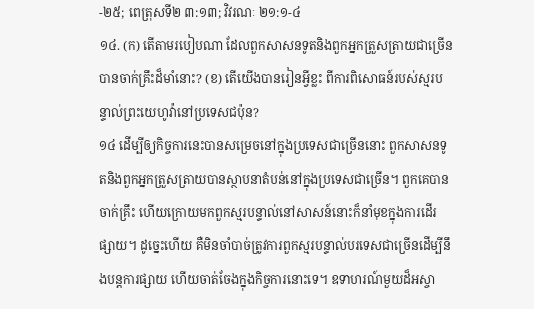-២៥; ពេត្រុសទី២ ៣:១៣; វិវរណៈ ២១:១-៤
១៤. (ក) តើតាមរបៀបណា ដែលពួកសាសនទូតនិងពួកអ្នកត្រួសត្រាយជាច្រើនបានចាក់គ្រឹះដ៏មាំនោះ? (ខ) តើយើងបានរៀនអ្វីខ្លះ ពីការពិសោធន៍របស់ស្មរបន្ទាល់ព្រះយេហូវ៉ានៅប្រទេសជប៉ុន?
១៤ ដើម្បីឲ្យកិច្ចការនេះបានសម្រេចនៅក្នុងប្រទេសជាច្រើននោះ ពួកសាសនទូតនិងពួកអ្នកត្រួសត្រាយបានស្ថាបនាតំបន់នៅក្នុងប្រទេសជាច្រើន។ ពួកគេបានចាក់គ្រឹះ ហើយក្រោយមកពួកស្មរបន្ទាល់នៅសាសន៍នោះក៏នាំមុខក្នុងការដើរផ្សាយ។ ដូច្នេះហើយ គឺមិនចាំបាច់ត្រូវការពួកស្មរបន្ទាល់បរទេសជាច្រើនដើម្បីនឹងបន្តការផ្សាយ ហើយចាត់ចែងក្នុងកិច្ចការនោះទេ។ ឧទាហរណ៍មួយដ៏អស្ចា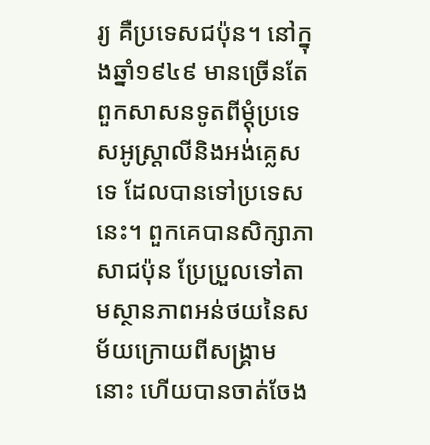រ្យ គឺប្រទេសជប៉ុន។ នៅក្នុងឆ្នាំ១៩៤៩ មានច្រើនតែពួកសាសនទូតពីម្ដុំប្រទេសអូស្ដ្រាលីនិងអង់គ្លេសទេ ដែលបានទៅប្រទេសនេះ។ ពួកគេបានសិក្សាភាសាជប៉ុន ប្រែប្រួលទៅតាមស្ថានភាពអន់ថយនៃសម័យក្រោយពីសង្គ្រាមនោះ ហើយបានចាត់ចែង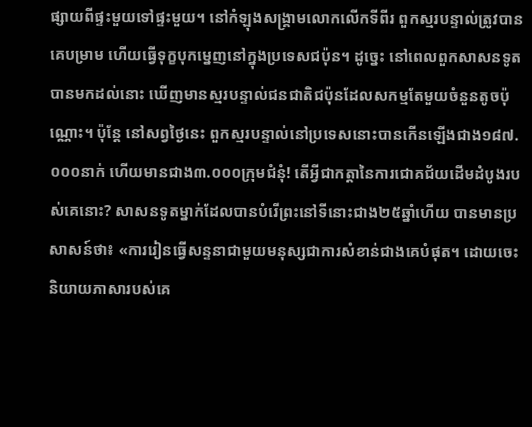ផ្សាយពីផ្ទះមួយទៅផ្ទះមួយ។ នៅកំឡុងសង្គ្រាមលោកលើកទីពីរ ពួកស្មរបន្ទាល់ត្រូវបានគេបម្រាម ហើយធ្វើទុក្ខបុកម្នេញនៅក្នុងប្រទេសជប៉ុន។ ដូច្នេះ នៅពេលពួកសាសនទូតបានមកដល់នោះ ឃើញមានស្មរបន្ទាល់ជនជាតិជប៉ុនដែលសកម្មតែមួយចំនួនតូចប៉ុណ្ណោះ។ ប៉ុន្តែ នៅសព្វថ្ងៃនេះ ពួកស្មរបន្ទាល់នៅប្រទេសនោះបានកើនឡើងជាង១៨៧.០០០នាក់ ហើយមានជាង៣.០០០ក្រុមជំនុំ! តើអ្វីជាកត្ដានៃការជោគជ័យដើមដំបូងរបស់គេនោះ? សាសនទូតម្នាក់ដែលបានបំរើព្រះនៅទីនោះជាង២៥ឆ្នាំហើយ បានមានប្រសាសន៍ថា៖ «ការរៀនធ្វើសន្ទនាជាមួយមនុស្សជាការសំខាន់ជាងគេបំផុត។ ដោយចេះនិយាយភាសារបស់គេ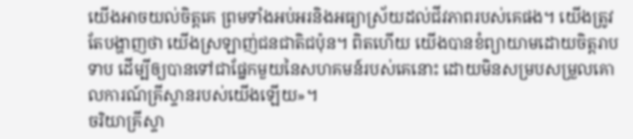យើងអាចយល់ចិត្តគេ ព្រមទាំងអប់អរនិងអធ្យាស្រ័យដល់ជីវភាពរបស់គេផង។ យើងត្រូវតែបង្ហាញថា យើងស្រឡាញ់ជនជាតិជប៉ុន។ ពិតហើយ យើងបានខំព្យាយាមដោយចិត្តរាបទាប ដើម្បីឲ្យបានទៅជាផ្នែកមួយនៃសហគមន៍របស់គេនោះ ដោយមិនសម្របសម្រួលគោលការណ៍គ្រីស្ទានរបស់យើងឡើយ»។
ចរិយាគ្រីស្ទា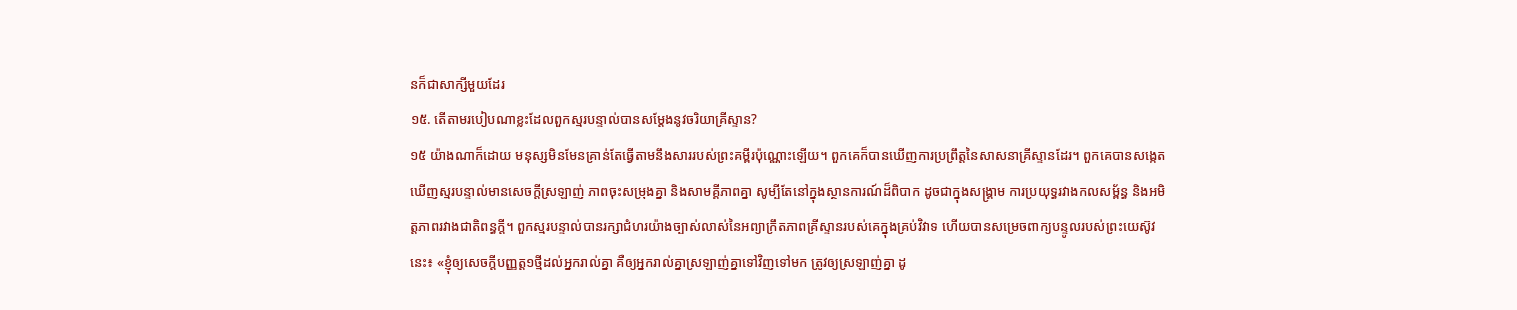នក៏ជាសាក្សីមួយដែរ
១៥. តើតាមរបៀបណាខ្លះដែលពួកស្មរបន្ទាល់បានសម្ដែងនូវចរិយាគ្រីស្ទាន?
១៥ យ៉ាងណាក៏ដោយ មនុស្សមិនមែនគ្រាន់តែធ្វើតាមនឹងសាររបស់ព្រះគម្ពីរប៉ុណ្ណោះឡើយ។ ពួកគេក៏បានឃើញការប្រព្រឹត្តនៃសាសនាគ្រីស្ទានដែរ។ ពួកគេបានសង្កេតឃើញស្មរបន្ទាល់មានសេចក្ដីស្រឡាញ់ ភាពចុះសម្រុងគ្នា និងសាមគ្គីភាពគ្នា សូម្បីតែនៅក្នុងស្ថានការណ៍ដ៏ពិបាក ដូចជាក្នុងសង្គ្រាម ការប្រយុទ្ធរវាងកលសម្ព័ន្ធ និងអមិត្តភាពរវាងជាតិពន្ធក្ដី។ ពួកស្មរបន្ទាល់បានរក្សាជំហរយ៉ាងច្បាស់លាស់នៃអព្យាក្រឹតភាពគ្រីស្ទានរបស់គេក្នុងគ្រប់វិវាទ ហើយបានសម្រេចពាក្យបន្ទូលរបស់ព្រះយេស៊ូវនេះ៖ «ខ្ញុំឲ្យសេចក្ដីបញ្ញត្ត១ថ្មីដល់អ្នករាល់គ្នា គឺឲ្យអ្នករាល់គ្នាស្រឡាញ់គ្នាទៅវិញទៅមក ត្រូវឲ្យស្រឡាញ់គ្នា ដូ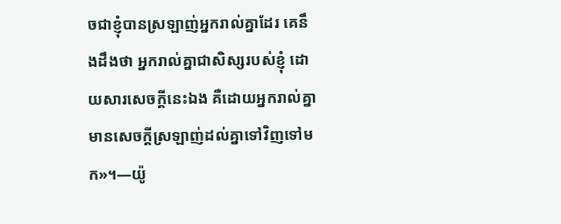ចជាខ្ញុំបានស្រឡាញ់អ្នករាល់គ្នាដែរ គេនឹងដឹងថា អ្នករាល់គ្នាជាសិស្សរបស់ខ្ញុំ ដោយសារសេចក្ដីនេះឯង គឺដោយអ្នករាល់គ្នាមានសេចក្ដីស្រឡាញ់ដល់គ្នាទៅវិញទៅមក»។—យ៉ូ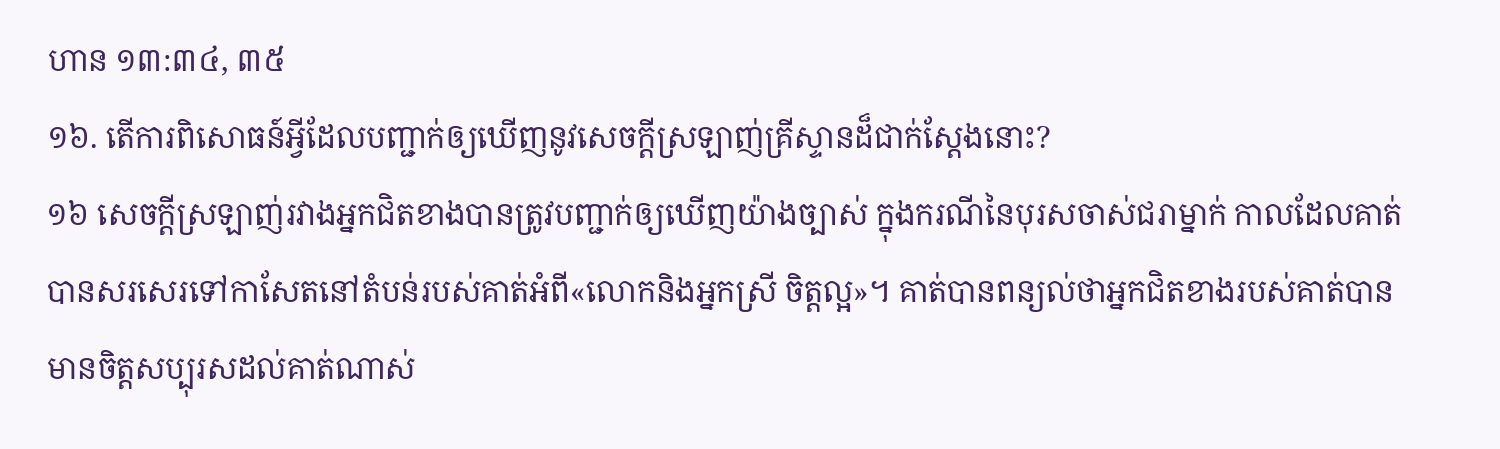ហាន ១៣:៣៤, ៣៥
១៦. តើការពិសោធន៍អ្វីដែលបញ្ជាក់ឲ្យឃើញនូវសេចក្ដីស្រឡាញ់គ្រីស្ទានដ៏ជាក់ស្តែងនោះ?
១៦ សេចក្ដីស្រឡាញ់រវាងអ្នកជិតខាងបានត្រូវបញ្ជាក់ឲ្យឃើញយ៉ាងច្បាស់ ក្នុងករណីនៃបុរសចាស់ជរាម្នាក់ កាលដែលគាត់បានសរសេរទៅកាសែតនៅតំបន់របស់គាត់អំពី«លោកនិងអ្នកស្រី ចិត្តល្អ»។ គាត់បានពន្យល់ថាអ្នកជិតខាងរបស់គាត់បានមានចិត្តសប្បុរសដល់គាត់ណាស់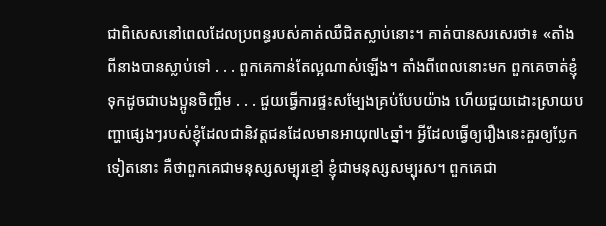ជាពិសេសនៅពេលដែលប្រពន្ធរបស់គាត់ឈឺជិតស្លាប់នោះ។ គាត់បានសរសេរថា៖ «តាំងពីនាងបានស្លាប់ទៅ . . . ពួកគេកាន់តែល្អណាស់ឡើង។ តាំងពីពេលនោះមក ពួកគេចាត់ខ្ញុំទុកដូចជាបងប្អូនចិញ្ចឹម . . . ជួយធ្វើការផ្ទះសម្បែងគ្រប់បែបយ៉ាង ហើយជួយដោះស្រាយបញ្ហាផ្សេងៗរបស់ខ្ញុំដែលជានិវត្តជនដែលមានអាយុ៧៤ឆ្នាំ។ អ្វីដែលធ្វើឲ្យរឿងនេះគួរឲ្យប្លែកទៀតនោះ គឺថាពួកគេជាមនុស្សសម្បុរខ្មៅ ខ្ញុំជាមនុស្សសម្បុរស។ ពួកគេជា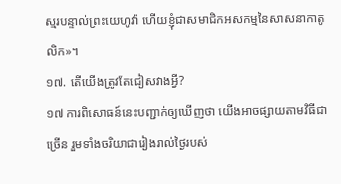ស្មរបន្ទាល់ព្រះយេហូវ៉ា ហើយខ្ញុំជាសមាជិកអសកម្មនៃសាសនាកាតូលិក»។
១៧. តើយើងត្រូវតែជៀសវាងអ្វី?
១៧ ការពិសោធន៍នេះបញ្ជាក់ឲ្យឃើញថា យើងអាចផ្សាយតាមវិធីជាច្រើន រួមទាំងចរិយាជារៀងរាល់ថ្ងៃរបស់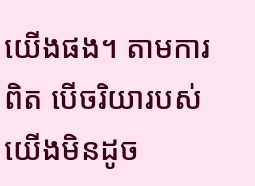យើងផង។ តាមការពិត បើចរិយារបស់យើងមិនដូច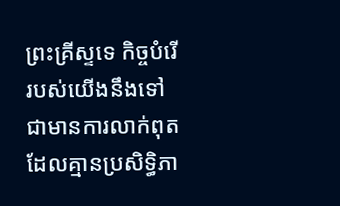ព្រះគ្រីស្ទទេ កិច្ចបំរើរបស់យើងនឹងទៅជាមានការលាក់ពុត ដែលគ្មានប្រសិទ្ធិភា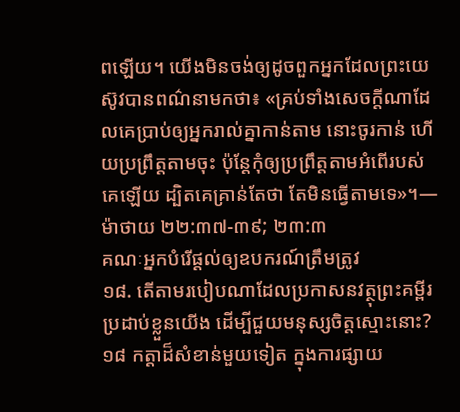ពឡើយ។ យើងមិនចង់ឲ្យដូចពួកអ្នកដែលព្រះយេស៊ូវបានពណ៌នាមកថា៖ «គ្រប់ទាំងសេចក្ដីណាដែលគេប្រាប់ឲ្យអ្នករាល់គ្នាកាន់តាម នោះចូរកាន់ ហើយប្រព្រឹត្តតាមចុះ ប៉ុន្តែកុំឲ្យប្រព្រឹត្តតាមអំពើរបស់គេឡើយ ដ្បិតគេគ្រាន់តែថា តែមិនធ្វើតាមទេ»។—ម៉ាថាយ ២២:៣៧-៣៩; ២៣:៣
គណៈអ្នកបំរើផ្ដល់ឲ្យឧបករណ៍ត្រឹមត្រូវ
១៨. តើតាមរបៀបណាដែលប្រកាសនវត្ថុព្រះគម្ពីរប្រដាប់ខ្លួនយើង ដើម្បីជួយមនុស្សចិត្តស្មោះនោះ?
១៨ កត្ដាដ៏សំខាន់មួយទៀត ក្នុងការផ្សាយ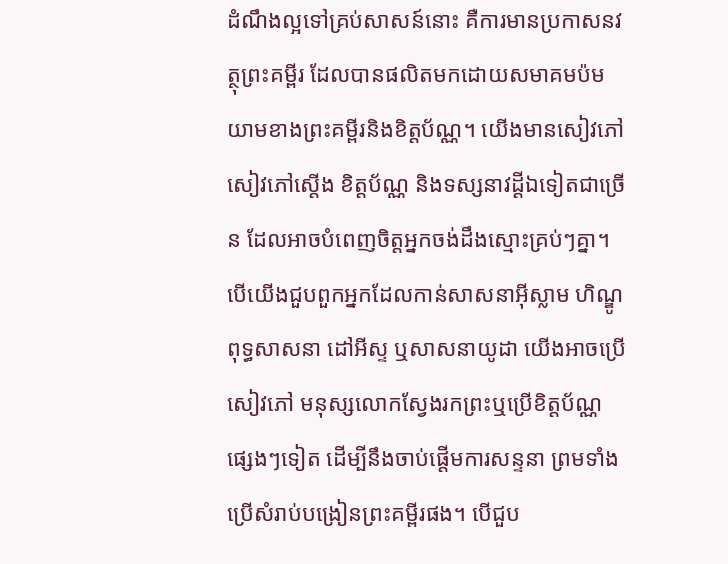ដំណឹងល្អទៅគ្រប់សាសន៍នោះ គឺការមានប្រកាសនវត្ថុព្រះគម្ពីរ ដែលបានផលិតមកដោយសមាគមប៉មយាមខាងព្រះគម្ពីរនិងខិត្តប័ណ្ណ។ យើងមានសៀវភៅ សៀវភៅស្តើង ខិត្តប័ណ្ណ និងទស្សនាវដ្ដីឯទៀតជាច្រើន ដែលអាចបំពេញចិត្តអ្នកចង់ដឹងស្មោះគ្រប់ៗគ្នា។ បើយើងជួបពួកអ្នកដែលកាន់សាសនាអ៊ីស្លាម ហិណ្ឌូ ពុទ្ធសាសនា ដៅអីស្ទ ឬសាសនាយូដា យើងអាចប្រើសៀវភៅ មនុស្សលោកស្វែងរកព្រះឬប្រើខិត្តប័ណ្ណផ្សេងៗទៀត ដើម្បីនឹងចាប់ផ្ដើមការសន្ទនា ព្រមទាំងប្រើសំរាប់បង្រៀនព្រះគម្ពីរផង។ បើជួប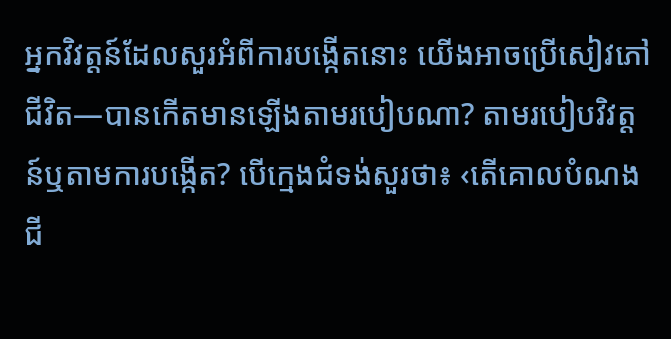អ្នកវិវត្តន៍ដែលសួរអំពីការបង្កើតនោះ យើងអាចប្រើសៀវភៅ ជីវិត—បានកើតមានឡើងតាមរបៀបណា? តាមរបៀបវិវត្តន៍ឬតាមការបង្កើត? បើក្មេងជំទង់សួរថា៖ ‹តើគោលបំណងជី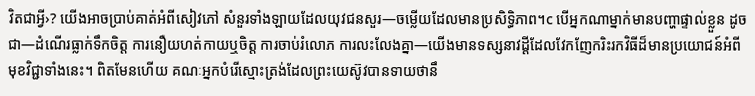វិតជាអ្វី›? យើងអាចប្រាប់គាត់អំពីសៀវភៅ សំនួរទាំងឡាយដែលយុវជនសួរ—ចម្លើយដែលមានប្រសិទ្ធិភាព។c បើអ្នកណាម្នាក់មានបញ្ហាផ្ទាល់ខ្លួន ដូចជា—ដំណើរធ្លាក់ទឹកចិត្ត ការនឿយហត់កាយឬចិត្ត ការចាប់រំលោភ ការលះលែងគ្នា—យើងមានទស្សនាវដ្ដីដែលវែកញែករិះរកវិធីដ៏មានប្រយោជន៍អំពីមុខវិជ្ជាទាំងនេះ។ ពិតមែនហើយ គណៈអ្នកបំរើស្មោះត្រង់ដែលព្រះយេស៊ូវបានទាយថានឹ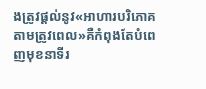ងត្រូវផ្ដល់នូវ«អាហារបរិភោគតាមត្រូវពេល»គឺកំពុងតែបំពេញមុខនាទីរ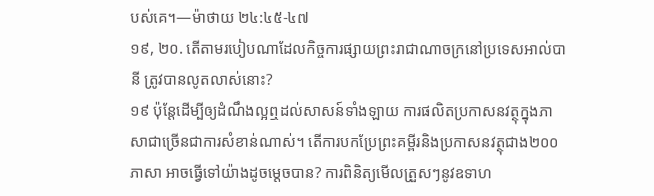បស់គេ។—ម៉ាថាយ ២៤:៤៥-៤៧
១៩, ២០. តើតាមរបៀបណាដែលកិច្ចការផ្សាយព្រះរាជាណាចក្រនៅប្រទេសអាល់បានី ត្រូវបានលូតលាស់នោះ?
១៩ ប៉ុន្តែដើម្បីឲ្យដំណឹងល្អឮដល់សាសន៍ទាំងឡាយ ការផលិតប្រកាសនវត្ថុក្នុងភាសាជាច្រើនជាការសំខាន់ណាស់។ តើការបកប្រែព្រះគម្ពីរនិងប្រកាសនវត្ថុជាង២០០ភាសា អាចធ្វើទៅយ៉ាងដូចម្ដេចបាន? ការពិនិត្យមើលត្រួសៗនូវឧទាហ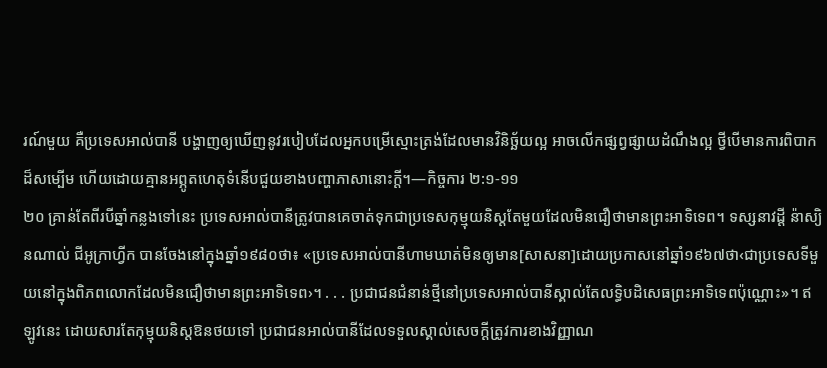រណ៍មួយ គឺប្រទេសអាល់បានី បង្ហាញឲ្យឃើញនូវរបៀបដែលអ្នកបម្រើស្មោះត្រង់ដែលមានវិនិច្ឆ័យល្អ អាចលើកផ្សព្វផ្សាយដំណឹងល្អ ថ្វីបើមានការពិបាកដ៏សម្បើម ហើយដោយគ្មានអព្ភូតហេតុទំនើបជួយខាងបញ្ហាភាសានោះក្ដី។—កិច្ចការ ២:១-១១
២០ គ្រាន់តែពីរបីឆ្នាំកន្លងទៅនេះ ប្រទេសអាល់បានីត្រូវបានគេចាត់ទុកជាប្រទេសកុម្មុយនិស្តតែមួយដែលមិនជឿថាមានព្រះអាទិទេព។ ទស្សនាវដ្ដី ន៉ាស្យិនណាល់ ជីអូក្រាហ្វីក បានចែងនៅក្នុងឆ្នាំ១៩៨០ថា៖ «ប្រទេសអាល់បានីហាមឃាត់មិនឲ្យមាន[សាសនា]ដោយប្រកាសនៅឆ្នាំ១៩៦៧ថា‹ជាប្រទេសទីមួយនៅក្នុងពិភពលោកដែលមិនជឿថាមានព្រះអាទិទេព›។ . . . ប្រជាជនជំនាន់ថ្មីនៅប្រទេសអាល់បានីស្គាល់តែលទ្ធិបដិសេធព្រះអាទិទេពប៉ុណ្ណោះ»។ ឥឡូវនេះ ដោយសារតែកុម្មុយនិស្តឱនថយទៅ ប្រជាជនអាល់បានីដែលទទួលស្គាល់សេចក្ដីត្រូវការខាងវិញ្ញាណ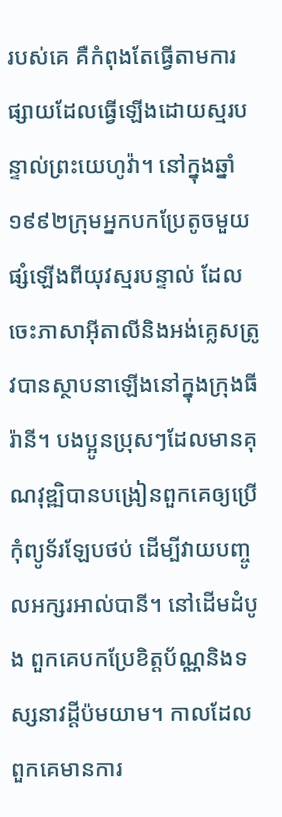របស់គេ គឺកំពុងតែធ្វើតាមការផ្សាយដែលធ្វើឡើងដោយស្មរបន្ទាល់ព្រះយេហូវ៉ា។ នៅក្នុងឆ្នាំ១៩៩២ក្រុមអ្នកបកប្រែតូចមួយផ្សំឡើងពីយុវស្មរបន្ទាល់ ដែលចេះភាសាអ៊ីតាលីនិងអង់គ្លេសត្រូវបានស្ថាបនាឡើងនៅក្នុងក្រុងធីរ៉ានី។ បងប្អូនប្រុសៗដែលមានគុណវុឌ្ឍិបានបង្រៀនពួកគេឲ្យប្រើកុំព្យូទ័រឡែបថប់ ដើម្បីវាយបញ្ចូលអក្សរអាល់បានី។ នៅដើមដំបូង ពួកគេបកប្រែខិត្តប័ណ្ណនិងទស្សនាវដ្ដីប៉មយាម។ កាលដែលពួកគេមានការ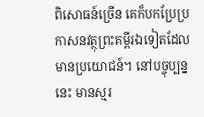ពិសោធន៍ច្រើន គេក៏បកប្រែប្រកាសនវត្ថុព្រះគម្ពីរឯទៀតដែលមានប្រយោជន៍។ នៅបច្ចុប្បន្ននេះ មានស្មរ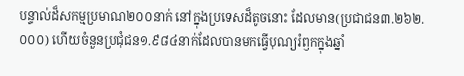បន្ទាល់ដ៏សកម្មប្រមាណ២០០នាក់ នៅក្នុងប្រទេសដ៏តូចនោះ ដែលមាន(ប្រជាជន៣.២៦២.០០០) ហើយចំនួនប្រជុំជន១.៩៨៤នាក់ដែលបានមកធ្វើបុណ្យរំឭកក្នុងឆ្នាំ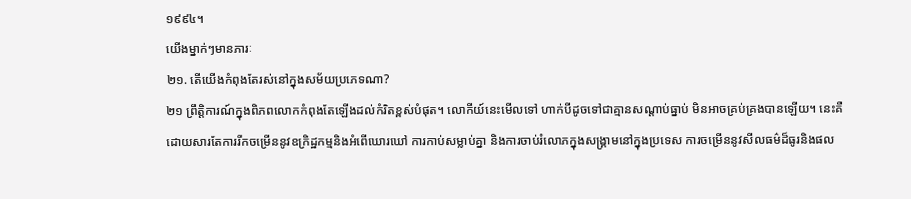១៩៩៤។
យើងម្នាក់ៗមានភារៈ
២១. តើយើងកំពុងតែរស់នៅក្នុងសម័យប្រភេទណា?
២១ ព្រឹត្ដិការណ៍ក្នុងពិភពលោកកំពុងតែឡើងដល់កំរិតខ្ពស់បំផុត។ លោកីយ៍នេះមើលទៅ ហាក់បីដូចទៅជាគ្មានសណ្ដាប់ធ្នាប់ មិនអាចគ្រប់គ្រងបានឡើយ។ នេះគឺដោយសារតែការរីកចម្រើននូវឧក្រិដ្ឋកម្មនិងអំពើឃោរឃៅ ការកាប់សម្លាប់គ្នា និងការចាប់រំលោភក្នុងសង្គ្រាមនៅក្នុងប្រទេស ការចម្រើននូវសីលធម៌ដ៏ធូរនិងផល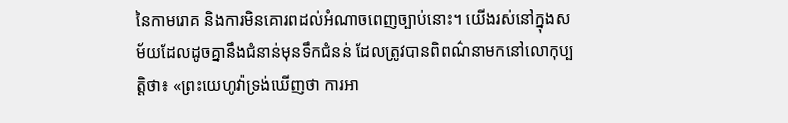នៃកាមរោគ និងការមិនគោរពដល់អំណាចពេញច្បាប់នោះ។ យើងរស់នៅក្នុងសម័យដែលដូចគ្នានឹងជំនាន់មុនទឹកជំនន់ ដែលត្រូវបានពិពណ៌នាមកនៅលោកុប្បត្តិថា៖ «ព្រះយេហូវ៉ាទ្រង់ឃើញថា ការអា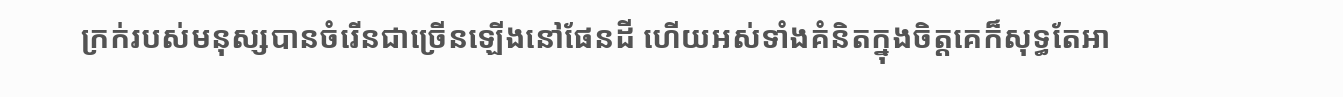ក្រក់របស់មនុស្សបានចំរើនជាច្រើនឡើងនៅផែនដី ហើយអស់ទាំងគំនិតក្នុងចិត្តគេក៏សុទ្ធតែអា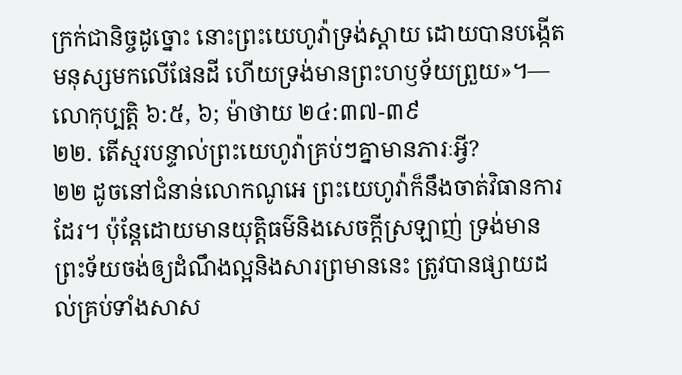ក្រក់ជានិច្ចដូច្នោះ នោះព្រះយេហូវ៉ាទ្រង់ស្ដាយ ដោយបានបង្កើតមនុស្សមកលើផែនដី ហើយទ្រង់មានព្រះហឫទ័យព្រួយ»។—លោកុប្បត្តិ ៦:៥, ៦; ម៉ាថាយ ២៤:៣៧-៣៩
២២. តើស្មរបន្ទាល់ព្រះយេហូវ៉ាគ្រប់ៗគ្នាមានភារៈអ្វី?
២២ ដូចនៅជំនាន់លោកណូអេ ព្រះយេហូវ៉ាក៏នឹងចាត់វិធានការដែរ។ ប៉ុន្តែដោយមានយុត្ដិធម៌និងសេចក្ដីស្រឡាញ់ ទ្រង់មានព្រះទ័យចង់ឲ្យដំណឹងល្អនិងសារព្រមាននេះ ត្រូវបានផ្សាយដល់គ្រប់ទាំងសាស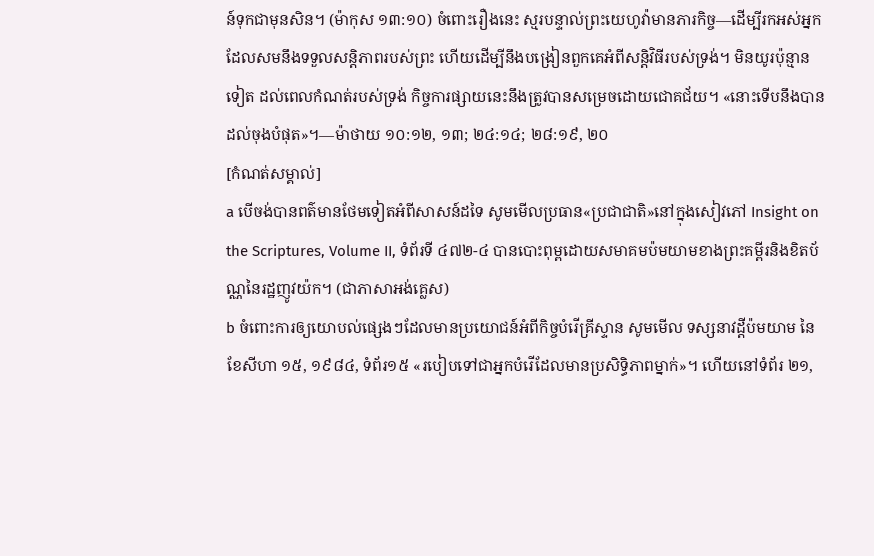ន៍ទុកជាមុនសិន។ (ម៉ាកុស ១៣:១០) ចំពោះរឿងនេះ ស្មរបន្ទាល់ព្រះយេហូវ៉ាមានភារកិច្ច—ដើម្បីរកអស់អ្នកដែលសមនឹងទទួលសន្ដិភាពរបស់ព្រះ ហើយដើម្បីនឹងបង្រៀនពួកគេអំពីសន្ដិវិធីរបស់ទ្រង់។ មិនយូរប៉ុន្មានទៀត ដល់ពេលកំណត់របស់ទ្រង់ កិច្ចការផ្សាយនេះនឹងត្រូវបានសម្រេចដោយជោគជ័យ។ «នោះទើបនឹងបានដល់ចុងបំផុត»។—ម៉ាថាយ ១០:១២, ១៣; ២៤:១៤; ២៨:១៩, ២០
[កំណត់សម្គាល់]
a បើចង់បានពត៌មានថែមទៀតអំពីសាសន៍ដទៃ សូមមើលប្រធាន«ប្រជាជាតិ»នៅក្នុងសៀវភៅ Insight on the Scriptures, Volume II, ទំព័រទី ៤៧២-៤ បានបោះពុម្ពដោយសមាគមប៉មយាមខាងព្រះគម្ពីរនិងខិតប័ណ្ណនៃរដ្ឋញូវយ៉ក។ (ជាភាសាអង់គ្លេស)
b ចំពោះការឲ្យយោបល់ផ្សេងៗដែលមានប្រយោជន៍អំពីកិច្ចបំរើគ្រីស្ទាន សូមមើល ទស្សនាវដ្ដីប៉មយាម នៃខែសីហា ១៥, ១៩៨៤, ទំព័រ១៥ «របៀបទៅជាអ្នកបំរើដែលមានប្រសិទ្ធិភាពម្នាក់»។ ហើយនៅទំព័រ ២១,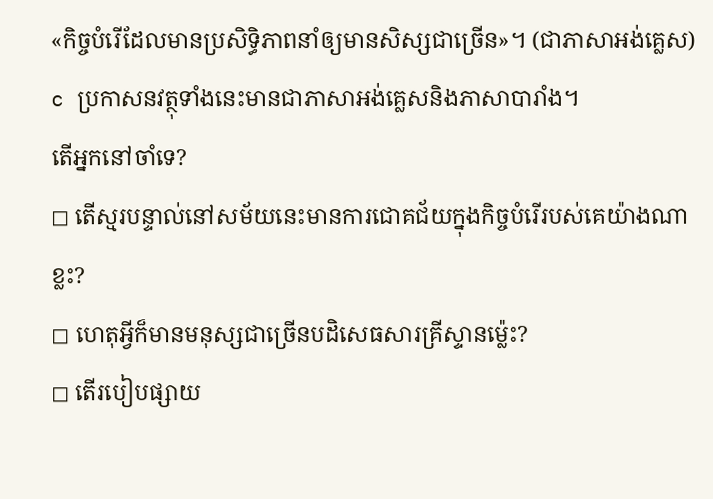«កិច្ចបំរើដែលមានប្រសិទ្ធិភាពនាំឲ្យមានសិស្សជាច្រើន»។ (ជាភាសាអង់គ្លេស)
c ប្រកាសនវត្ថុទាំងនេះមានជាភាសាអង់គ្លេសនិងភាសាបារាំង។
តើអ្នកនៅចាំទេ?
◻ តើស្មរបន្ទាល់នៅសម័យនេះមានការជោគជ័យក្នុងកិច្ចបំរើរបស់គេយ៉ាងណាខ្លះ?
◻ ហេតុអ្វីក៏មានមនុស្សជាច្រើនបដិសេធសារគ្រីស្ទានម្ល៉េះ?
◻ តើរបៀបផ្សាយ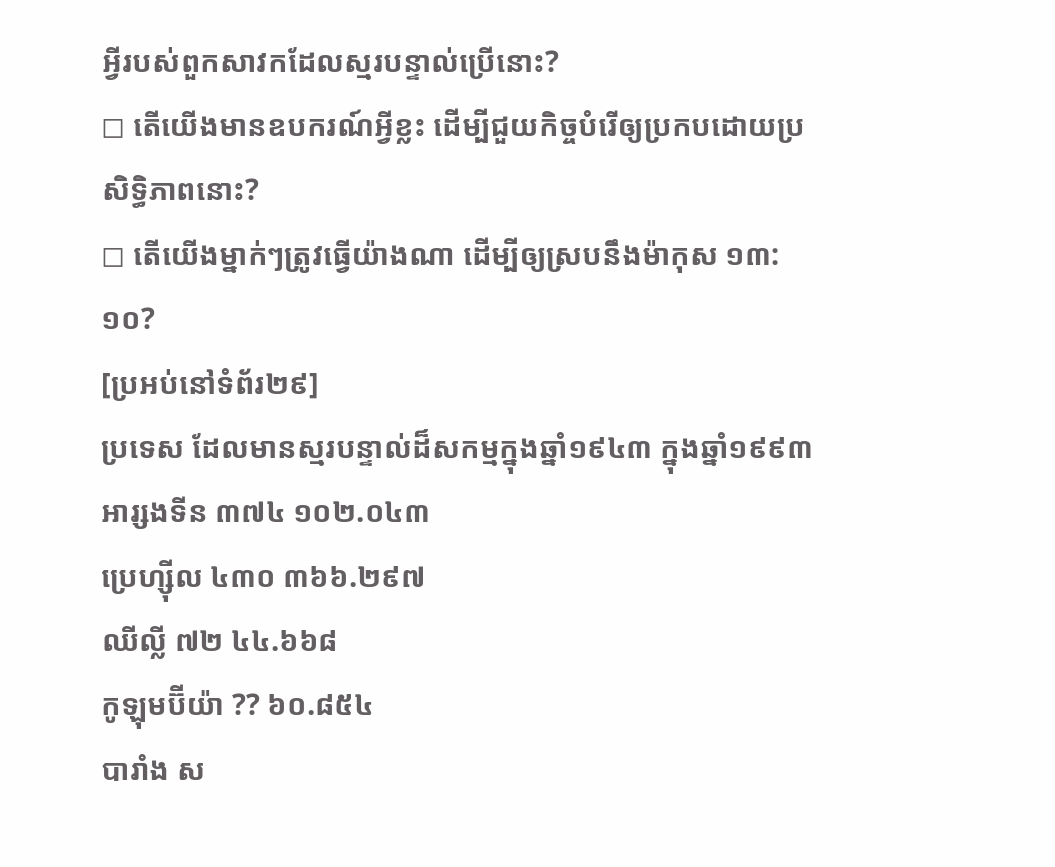អ្វីរបស់ពួកសាវកដែលស្មរបន្ទាល់ប្រើនោះ?
◻ តើយើងមានឧបករណ៍អ្វីខ្លះ ដើម្បីជួយកិច្ចបំរើឲ្យប្រកបដោយប្រសិទ្ធិភាពនោះ?
◻ តើយើងម្នាក់ៗត្រូវធ្វើយ៉ាងណា ដើម្បីឲ្យស្របនឹងម៉ាកុស ១៣:១០?
[ប្រអប់នៅទំព័រ២៩]
ប្រទេស ដែលមានស្មរបន្ទាល់ដ៏សកម្មក្នុងឆ្នាំ១៩៤៣ ក្នុងឆ្នាំ១៩៩៣
អារ្សងទីន ៣៧៤ ១០២.០៤៣
ប្រេហ្ស៊ីល ៤៣០ ៣៦៦.២៩៧
ឈីល្លី ៧២ ៤៤.៦៦៨
កូឡុមប៊ីយ៉ា ?? ៦០.៨៥៤
បារាំង ស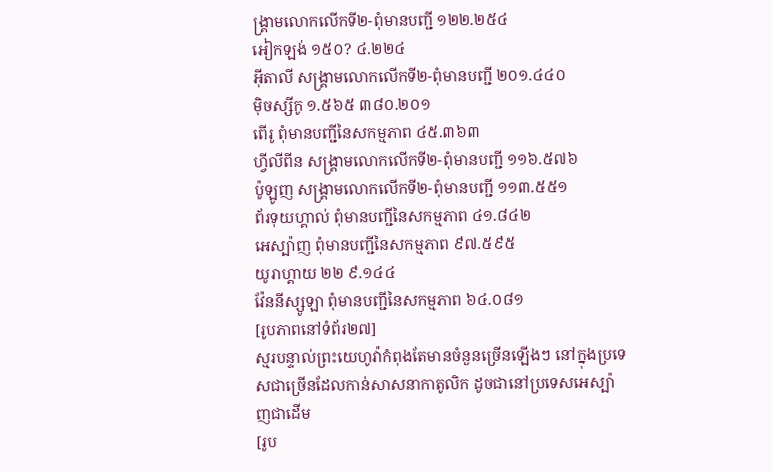ង្គ្រាមលោកលើកទី២-ពុំមានបញ្ជី ១២២.២៥៤
អៀកឡង់ ១៥០? ៤.២២៤
អ៊ីតាលី សង្គ្រាមលោកលើកទី២-ពុំមានបញ្ជី ២០១.៤៤០
ម៉ិចស្សីកូ ១.៥៦៥ ៣៨០.២០១
ពើរូ ពុំមានបញ្ជីនៃសកម្មភាព ៤៥.៣៦៣
ហ្វីលីពីន សង្គ្រាមលោកលើកទី២-ពុំមានបញ្ជី ១១៦.៥៧៦
ប៉ូឡូញ សង្គ្រាមលោកលើកទី២-ពុំមានបញ្ជី ១១៣.៥៥១
ព័រទុយហ្គាល់ ពុំមានបញ្ជីនៃសកម្មភាព ៤១.៨៤២
អេស្ប៉ាញ ពុំមានបញ្ជីនៃសកម្មភាព ៩៧.៥៩៥
យូរាហ្គាយ ២២ ៩.១៤៤
វ៉ែននីស្សូឡា ពុំមានបញ្ជីនៃសកម្មភាព ៦៤.០៨១
[រូបភាពនៅទំព័រ២៧]
ស្មរបន្ទាល់ព្រះយេហូវ៉ាកំពុងតែមានចំនួនច្រើនឡើងៗ នៅក្នុងប្រទេសជាច្រើនដែលកាន់សាសនាកាតូលិក ដូចជានៅប្រទេសអេស្ប៉ាញជាដើម
[រូប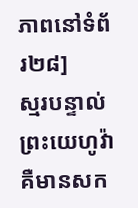ភាពនៅទំព័រ២៨]
ស្មរបន្ទាល់ព្រះយេហូវ៉ាគឺមានសក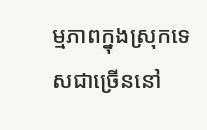ម្មភាពក្នុងស្រុកទេសជាច្រើននៅ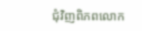ជុំវិញពិភពលោក